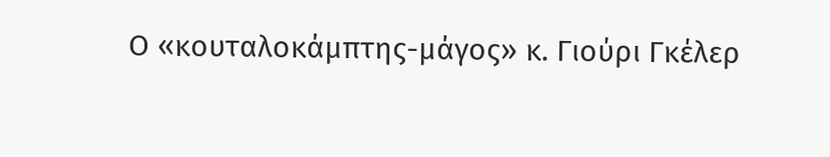Ο «κουταλοκάμπτης-μάγος» κ. Γιούρι Γκέλερ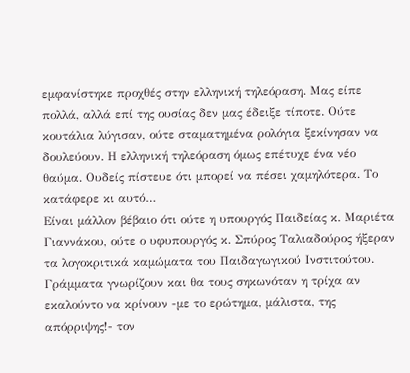εμφανίστηκε προχθές στην ελληνική τηλεόραση. Μας είπε πολλά, αλλά επί της ουσίας δεν μας έδειξε τίποτε. Ούτε κουτάλια λύγισαν, ούτε σταματημένα ρολόγια ξεκίνησαν να δουλεύουν. Η ελληνική τηλεόραση όμως επέτυχε ένα νέο θαύμα. Ουδείς πίστευε ότι μπορεί να πέσει χαμηλότερα. Το κατάφερε κι αυτό…
Είναι μάλλον βέβαιο ότι ούτε η υπουργός Παιδείας κ. Μαριέτα Γιαννάκου, ούτε ο υφυπουργός κ. Σπύρος Ταλιαδούρος ήξεραν τα λογοκριτικά καμώματα του Παιδαγωγικού Ινστιτούτου. Γράμματα γνωρίζουν και θα τους σηκωνόταν η τρίχα αν εκαλούντο να κρίνουν -με το ερώτημα, μάλιστα, της απόρριψης!- τον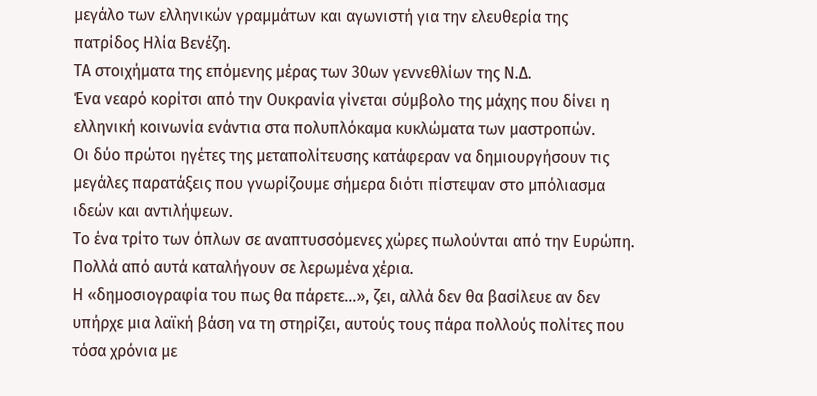μεγάλο των ελληνικών γραμμάτων και αγωνιστή για την ελευθερία της πατρίδος Ηλία Βενέζη.
ΤΑ στοιχήματα της επόμενης μέρας των 30ων γεννεθλίων της Ν.Δ.
Ένα νεαρό κορίτσι από την Ουκρανία γίνεται σύμβολο της μάχης που δίνει η ελληνική κοινωνία ενάντια στα πολυπλόκαμα κυκλώματα των μαστροπών.
Οι δύο πρώτοι ηγέτες της μεταπολίτευσης κατάφεραν να δημιουργήσουν τις μεγάλες παρατάξεις που γνωρίζουμε σήμερα διότι πίστεψαν στο μπόλιασμα ιδεών και αντιλήψεων.
Το ένα τρίτο των όπλων σε αναπτυσσόμενες χώρες πωλούνται από την Ευρώπη. Πολλά από αυτά καταλήγουν σε λερωμένα χέρια.
Η «δημοσιογραφία του πως θα πάρετε…», ζει, αλλά δεν θα βασίλευε αν δεν υπήρχε μια λαϊκή βάση να τη στηρίζει, αυτούς τους πάρα πολλούς πολίτες που τόσα χρόνια με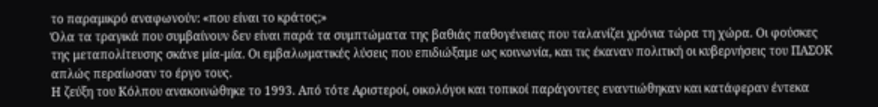το παραμικρό αναφωνούν: «που είναι το κράτος;»
Όλα τα τραγικά που συμβαίνουν δεν είναι παρά τα συμπτώματα της βαθιάς παθογένειας που ταλανίζει χρόνια τώρα τη χώρα. Οι φούσκες της μεταπολίτευσης σκάνε μία-μία. Οι εμβαλωματικές λύσεις που επιδιώξαμε ως κοινωνία, και τις έκαναν πολιτική οι κυβερνήσεις του ΠΑΣΟΚ απλώς περαίωσαν το έργο τους.
Η ζεύξη του Κόλπου ανακοινώθηκε το 1993. Από τότε Αριστεροί, οικολόγοι και τοπικοί παράγοντες εναντιώθηκαν και κατάφεραν έντεκα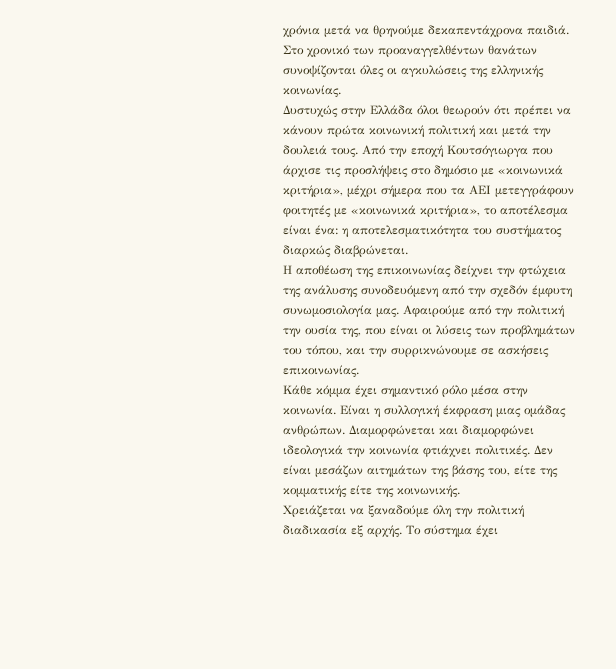χρόνια μετά να θρηνούμε δεκαπεντάχρονα παιδιά. Στο χρονικό των προαναγγελθέντων θανάτων συνοψίζονται όλες οι αγκυλώσεις της ελληνικής κοινωνίας.
Δυστυχώς στην Ελλάδα όλοι θεωρούν ότι πρέπει να κάνουν πρώτα κοινωνική πολιτική και μετά την δουλειά τους. Από την εποχή Κουτσόγιωργα που άρχισε τις προσλήψεις στο δημόσιο με «κοινωνικά κριτήρια», μέχρι σήμερα που τα ΑΕΙ μετεγγράφουν φοιτητές με «κοινωνικά κριτήρια», το αποτέλεσμα είναι ένα: η αποτελεσματικότητα του συστήματος διαρκώς διαβρώνεται.
Η αποθέωση της επικοινωνίας δείχνει την φτώχεια της ανάλυσης συνοδευόμενη από την σχεδόν έμφυτη συνωμοσιολογία μας. Αφαιρούμε από την πολιτική την ουσία της, που είναι οι λύσεις των προβλημάτων του τόπου, και την συρρικνώνουμε σε ασκήσεις επικοινωνίας.
Κάθε κόμμα έχει σημαντικό ρόλο μέσα στην κοινωνία. Είναι η συλλογική έκφραση μιας ομάδας ανθρώπων. Διαμορφώνεται και διαμορφώνει ιδεολογικά την κοινωνία φτιάχνει πολιτικές. Δεν είναι μεσάζων αιτημάτων της βάσης του, είτε της κομματικής είτε της κοινωνικής.
Χρειάζεται να ξαναδούμε όλη την πολιτική διαδικασία εξ αρχής. Το σύστημα έχει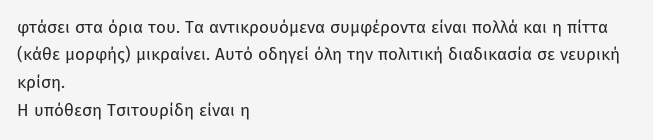φτάσει στα όρια του. Τα αντικρουόμενα συμφέροντα είναι πολλά και η πίττα (κάθε μορφής) μικραίνει. Αυτό οδηγεί όλη την πολιτική διαδικασία σε νευρική κρίση.
Η υπόθεση Τσιτουρίδη είναι η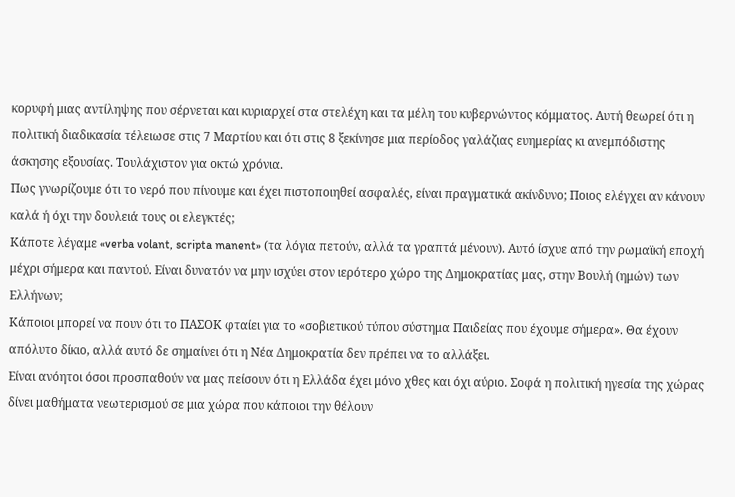κορυφή μιας αντίληψης που σέρνεται και κυριαρχεί στα στελέχη και τα μέλη του κυβερνώντος κόμματος. Αυτή θεωρεί ότι η πολιτική διαδικασία τέλειωσε στις 7 Μαρτίου και ότι στις 8 ξεκίνησε μια περίοδος γαλάζιας ευημερίας κι ανεμπόδιστης άσκησης εξουσίας. Τουλάχιστον για οκτώ χρόνια.
Πως γνωρίζουμε ότι το νερό που πίνουμε και έχει πιστοποιηθεί ασφαλές, είναι πραγματικά ακίνδυνο; Ποιος ελέγχει αν κάνουν καλά ή όχι την δουλειά τους οι ελεγκτές;
Κάποτε λέγαμε «verba volant, scripta manent» (τα λόγια πετούν, αλλά τα γραπτά μένουν). Αυτό ίσχυε από την ρωμαϊκή εποχή μέχρι σήμερα και παντού. Είναι δυνατόν να μην ισχύει στον ιερότερο χώρο της Δημοκρατίας μας, στην Βουλή (ημών) των Ελλήνων;
Κάποιοι μπορεί να πουν ότι το ΠΑΣΟΚ φταίει για το «σοβιετικού τύπου σύστημα Παιδείας που έχουμε σήμερα». Θα έχουν απόλυτο δίκιο, αλλά αυτό δε σημαίνει ότι η Νέα Δημοκρατία δεν πρέπει να το αλλάξει.
Είναι ανόητοι όσοι προσπαθούν να μας πείσουν ότι η Ελλάδα έχει μόνο χθες και όχι αύριο. Σοφά η πολιτική ηγεσία της χώρας δίνει μαθήματα νεωτερισμού σε μια χώρα που κάποιοι την θέλουν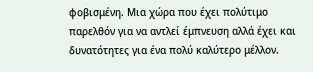φοβισμένη. Μια χώρα που έχει πολύτιμο παρελθόν για να αντλεί έμπνευση αλλά έχει και δυνατότητες για ένα πολύ καλύτερο μέλλον.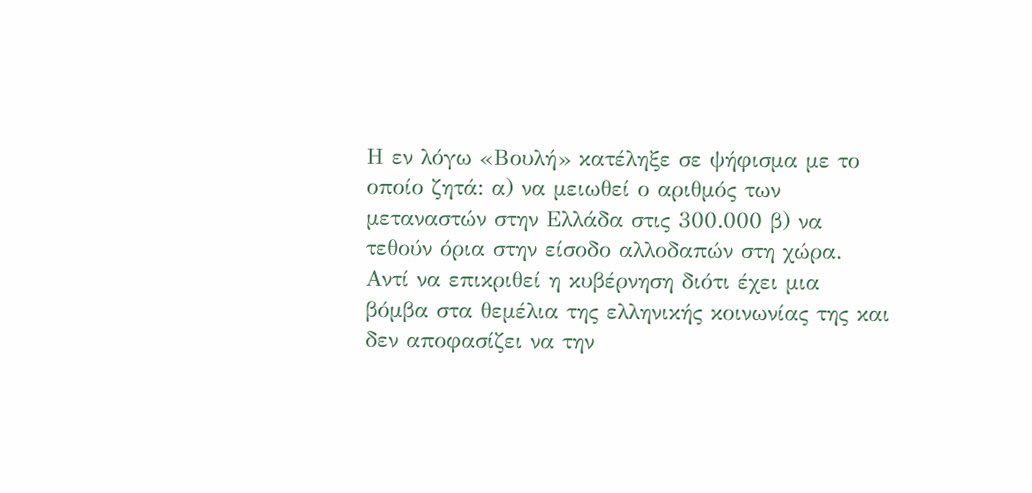Η εν λόγω «Βουλή» κατέληξε σε ψήφισμα με το οποίο ζητά: α) να μειωθεί ο αριθμός των μεταναστών στην Ελλάδα στις 300.000 β) να τεθούν όρια στην είσοδο αλλοδαπών στη χώρα.
Αντί να επικριθεί η κυβέρνηση διότι έχει μια βόμβα στα θεμέλια της ελληνικής κοινωνίας της και δεν αποφασίζει να την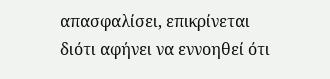απασφαλίσει, επικρίνεται διότι αφήνει να εννοηθεί ότι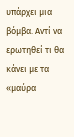υπάρχει μια βόμβα. Αντί να ερωτηθεί τι θα κάνει με τα «μαύρα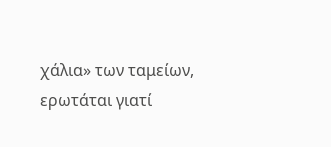χάλια» των ταμείων, ερωτάται γιατί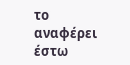το αναφέρει έστω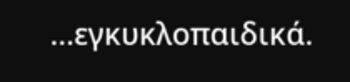…εγκυκλοπαιδικά.